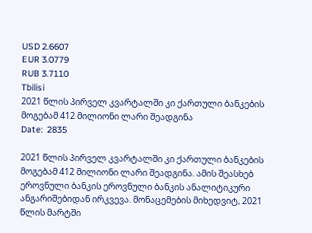USD 2.6607
EUR 3.0779
RUB 3.7110
Tbilisi
2021 წლის პირველ კვარტალში კი ქართული ბანკების მოგებამ 412 მილიონი ლარი შეადგინა
Date:  2835

2021 წლის პირველ კვარტალში კი ქართული ბანკების მოგებამ 412 მილიონი ლარი შეადგინა. ამის შეასხებ ეროვნული ბანკის ეროვნული ბანკის ანალიტიკური ანგარიშებიდან ირკვევა. მონაცემების მიხედვიტ, 2021 წლის მარტში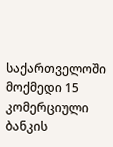საქართველოში მოქმედი 15 კომერციული ბანკის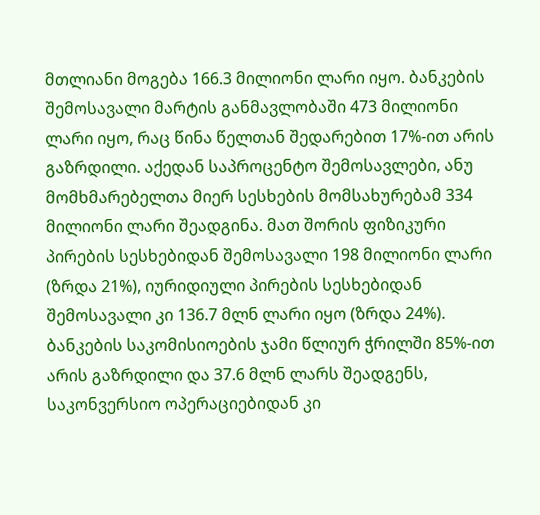მთლიანი მოგება 166.3 მილიონი ლარი იყო. ბანკების შემოსავალი მარტის განმავლობაში 473 მილიონი ლარი იყო, რაც წინა წელთან შედარებით 17%-ით არის გაზრდილი. აქედან საპროცენტო შემოსავლები, ანუ მომხმარებელთა მიერ სესხების მომსახურებამ 334 მილიონი ლარი შეადგინა. მათ შორის ფიზიკური პირების სესხებიდან შემოსავალი 198 მილიონი ლარი (ზრდა 21%), იურიდიული პირების სესხებიდან შემოსავალი კი 136.7 მლნ ლარი იყო (ზრდა 24%). ბანკების საკომისიოების ჯამი წლიურ ჭრილში 85%-ით არის გაზრდილი და 37.6 მლნ ლარს შეადგენს, საკონვერსიო ოპერაციებიდან კი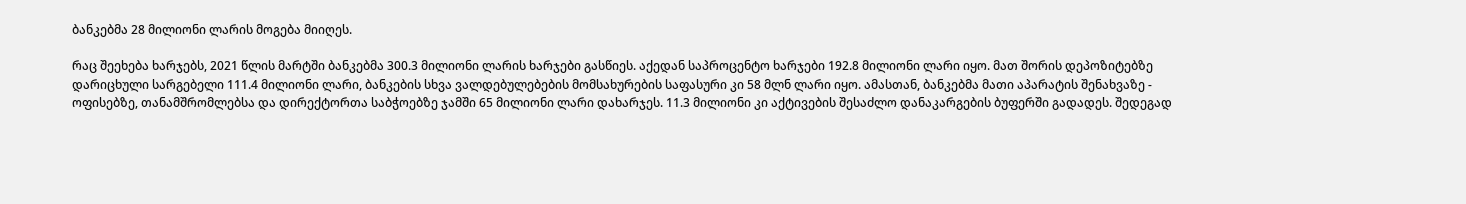ბანკებმა 28 მილიონი ლარის მოგება მიიღეს.

რაც შეეხება ხარჯებს, 2021 წლის მარტში ბანკებმა 300.3 მილიონი ლარის ხარჯები გასწიეს. აქედან საპროცენტო ხარჯები 192.8 მილიონი ლარი იყო. მათ შორის დეპოზიტებზე დარიცხული სარგებელი 111.4 მილიონი ლარი, ბანკების სხვა ვალდებულებების მომსახურების საფასური კი 58 მლნ ლარი იყო. ამასთან, ბანკებმა მათი აპარატის შენახვაზე - ოფისებზე, თანამშრომლებსა და დირექტორთა საბჭოებზე ჯამში 65 მილიონი ლარი დახარჯეს. 11.3 მილიონი კი აქტივების შესაძლო დანაკარგების ბუფერში გადადეს. შედეგად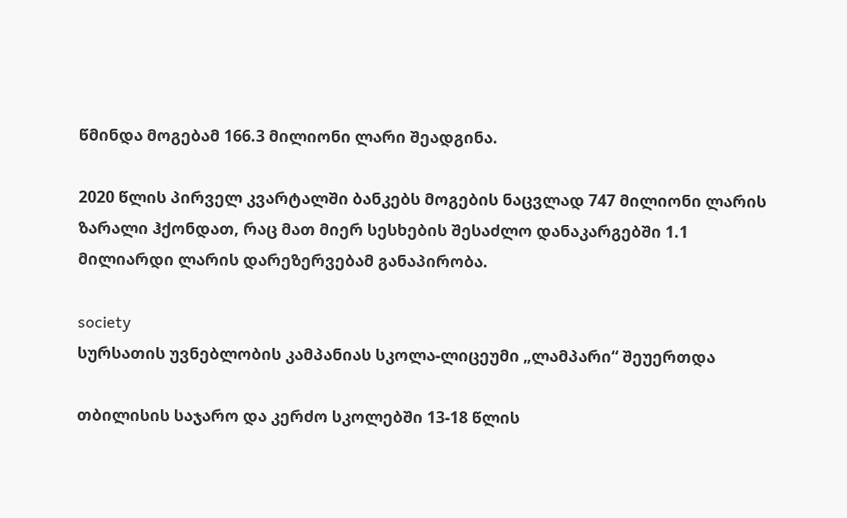წმინდა მოგებამ 166.3 მილიონი ლარი შეადგინა.

2020 წლის პირველ კვარტალში ბანკებს მოგების ნაცვლად 747 მილიონი ლარის ზარალი ჰქონდათ, რაც მათ მიერ სესხების შესაძლო დანაკარგებში 1.1 მილიარდი ლარის დარეზერვებამ განაპირობა.

society
სურსათის უვნებლობის კამპანიას სკოლა-ლიცეუმი „ლამპარი“ შეუერთდა

თბილისის საჯარო და კერძო სკოლებში 13-18 წლის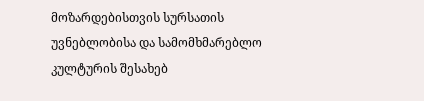მოზარდებისთვის სურსათის უვნებლობისა და სამომხმარებლო კულტურის შესახებ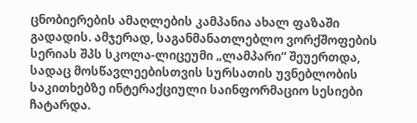ცნობიერების ამაღლების კამპანია ახალ ფაზაში გადადის. ამჯერად, საგანმანათლებლო ვორქშოფების სერიას შპს სკოლა-ლიცეუმი „ლამპარი“ შეუერთდა, სადაც მოსწავლეებისთვის სურსათის უვნებლობის საკითხებზე ინტერაქციული საინფორმაციო სესიები ჩატარდა.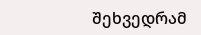შეხვედრამ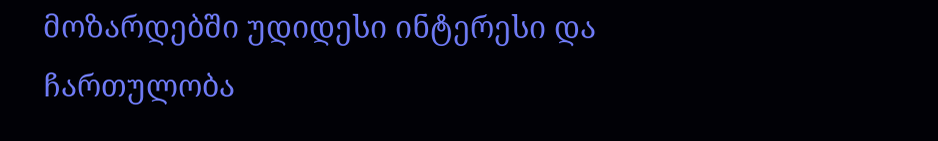მოზარდებში უდიდესი ინტერესი და ჩართულობა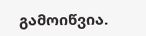გამოიწვია.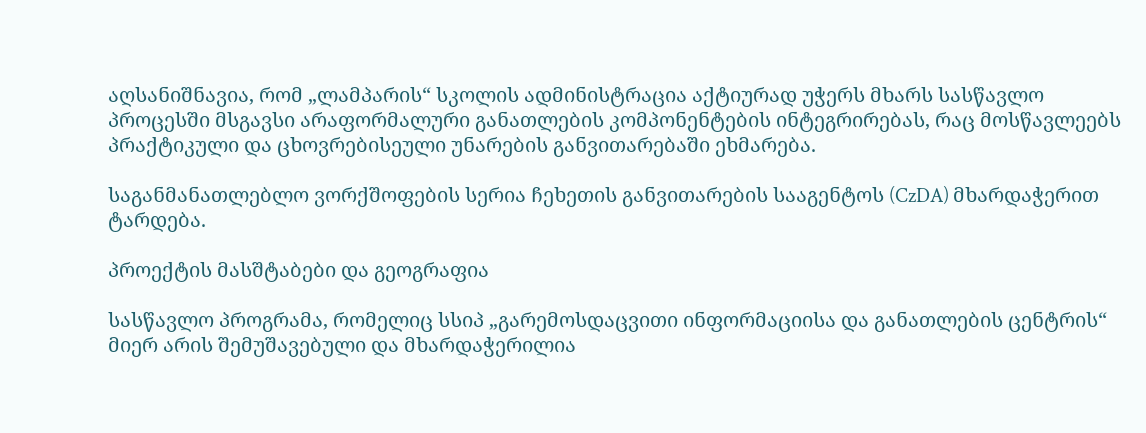აღსანიშნავია, რომ „ლამპარის“ სკოლის ადმინისტრაცია აქტიურად უჭერს მხარს სასწავლო პროცესში მსგავსი არაფორმალური განათლების კომპონენტების ინტეგრირებას, რაც მოსწავლეებს პრაქტიკული და ცხოვრებისეული უნარების განვითარებაში ეხმარება.

საგანმანათლებლო ვორქშოფების სერია ჩეხეთის განვითარების სააგენტოს (CzDA) მხარდაჭერით ტარდება.

პროექტის მასშტაბები და გეოგრაფია

სასწავლო პროგრამა, რომელიც სსიპ „გარემოსდაცვითი ინფორმაციისა და განათლების ცენტრის“ მიერ არის შემუშავებული და მხარდაჭერილია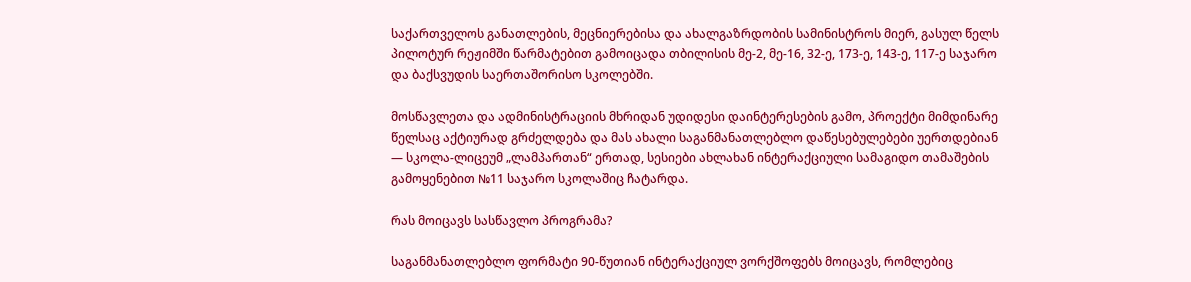საქართველოს განათლების, მეცნიერებისა და ახალგაზრდობის სამინისტროს მიერ, გასულ წელს პილოტურ რეჟიმში წარმატებით გამოიცადა თბილისის მე-2, მე-16, 32-ე, 173-ე, 143-ე, 117-ე საჯარო და ბაქსვუდის საერთაშორისო სკოლებში.

მოსწავლეთა და ადმინისტრაციის მხრიდან უდიდესი დაინტერესების გამო, პროექტი მიმდინარე წელსაც აქტიურად გრძელდება და მას ახალი საგანმანათლებლო დაწესებულებები უერთდებიან — სკოლა-ლიცეუმ „ლამპართან“ ერთად, სესიები ახლახან ინტერაქციული სამაგიდო თამაშების გამოყენებით №11 საჯარო სკოლაშიც ჩატარდა.

რას მოიცავს სასწავლო პროგრამა?

საგანმანათლებლო ფორმატი 90-წუთიან ინტერაქციულ ვორქშოფებს მოიცავს, რომლებიც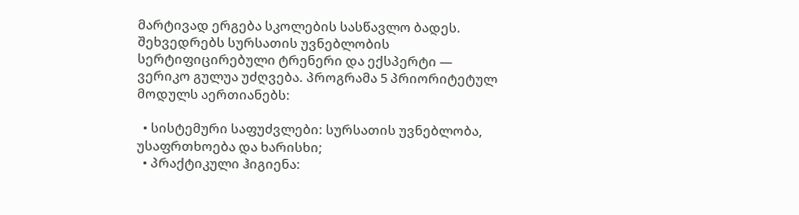მარტივად ერგება სკოლების სასწავლო ბადეს. შეხვედრებს სურსათის უვნებლობის სერტიფიცირებული ტრენერი და ექსპერტი — ვერიკო გულუა უძღვება. პროგრამა 5 პრიორიტეტულ მოდულს აერთიანებს:

  • სისტემური საფუძვლები: სურსათის უვნებლობა, უსაფრთხოება და ხარისხი;
  • პრაქტიკული ჰიგიენა: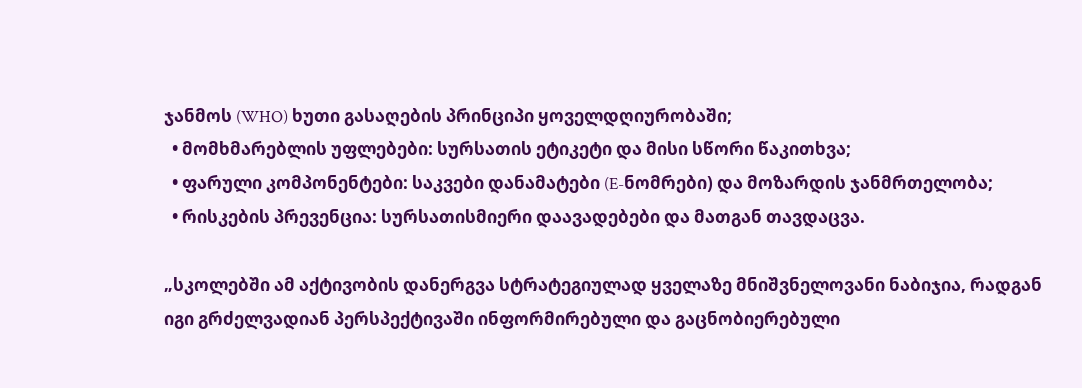ჯანმოს (WHO) ხუთი გასაღების პრინციპი ყოველდღიურობაში;
  • მომხმარებლის უფლებები: სურსათის ეტიკეტი და მისი სწორი წაკითხვა;
  • ფარული კომპონენტები: საკვები დანამატები (E-ნომრები) და მოზარდის ჯანმრთელობა;
  • რისკების პრევენცია: სურსათისმიერი დაავადებები და მათგან თავდაცვა.

„სკოლებში ამ აქტივობის დანერგვა სტრატეგიულად ყველაზე მნიშვნელოვანი ნაბიჯია, რადგან იგი გრძელვადიან პერსპექტივაში ინფორმირებული და გაცნობიერებული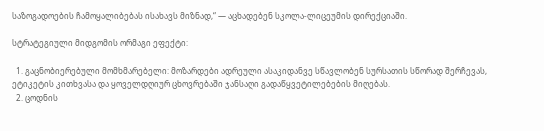საზოგადოების ჩამოყალიბებას ისახავს მიზნად,“ — აცხადებენ სკოლა-ლიცეუმის დირექციაში.

სტრატეგიული მიდგომის ორმაგი ეფექტი:

  1. გაცნობიერებული მომხმარებელი: მოზარდები ადრეული ასაკიდანვე სწავლობენ სურსათის სწორად შერჩევას, ეტიკეტის კითხვასა და ყოველდღიურ ცხოვრებაში ჯანსაღი გადაწყვეტილებების მიღებას.
  2. ცოდნის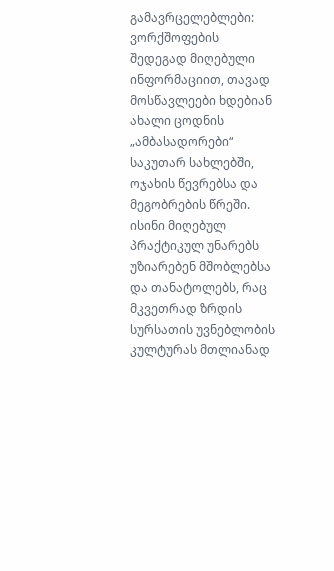გამავრცელებლები: ვორქშოფების შედეგად მიღებული ინფორმაციით, თავად მოსწავლეები ხდებიან ახალი ცოდნის „ამბასადორები“ საკუთარ სახლებში, ოჯახის წევრებსა და მეგობრების წრეში. ისინი მიღებულ პრაქტიკულ უნარებს უზიარებენ მშობლებსა და თანატოლებს, რაც მკვეთრად ზრდის სურსათის უვნებლობის კულტურას მთლიანად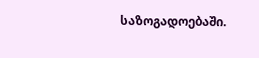საზოგადოებაში.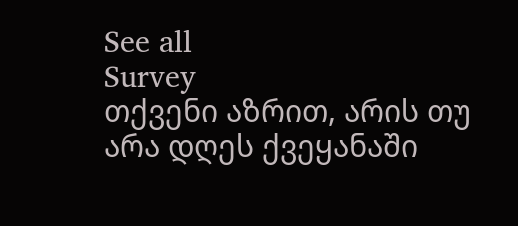See all
Survey
თქვენი აზრით, არის თუ არა დღეს ქვეყანაში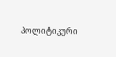პოლიტიკური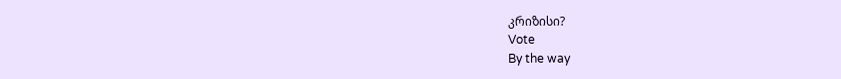კრიზისი?
Vote
By the way